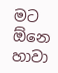මට ඕනෙ හාවා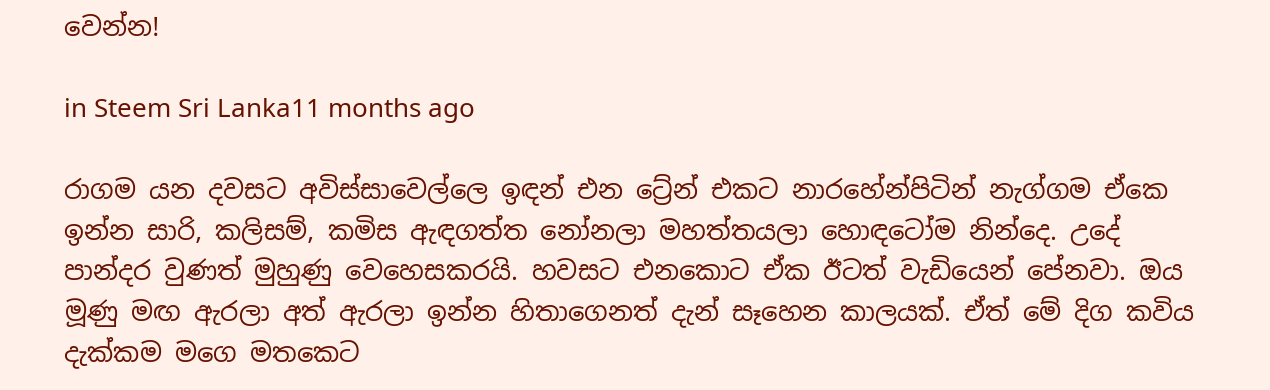වෙන්න!

in Steem Sri Lanka11 months ago

රාගම යන දවසට අවිස්සාවෙල්ලෙ ඉඳන් එන ට්‍රේන් එකට නාරහේන්පිටින් නැග්ගම ඒකෙ ඉන්න සාරි, කලිසම්, කමිස ඇඳගත්ත නෝනලා මහත්තයලා හොඳටෝම නින්දෙ. උදේ පාන්දර වුණත් මුහුණු වෙහෙසකරයි. හවසට එනකොට ඒක ඊටත් වැඩියෙන් පේනවා. ඔය මූණු මඟ ඇරලා අත් ඇරලා ඉන්න හිතාගෙනත් දැන් සෑහෙන කාලයක්. ඒත් මේ දිග කවිය දැක්කම මගෙ මතකෙට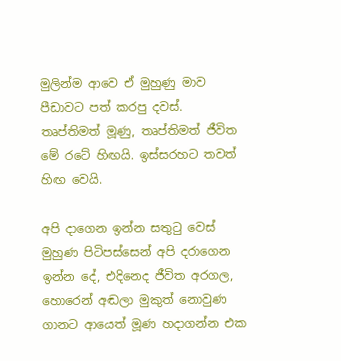මුලින්ම ආවෙ ඒ මුහුණු මාව පීඩාවට පත් කරපු දවස්. තෘප්තිමත් මූණු, තෘප්තිමත් ජීවිත මේ රටේ හිඟයි. ඉස්සරහට තවත් හිඟ වෙයි.

අපි දාගෙන ඉන්න සතුටු වෙස් මුහුණ පිටිපස්සෙන් අපි දරාගෙන ඉන්න දේ, එදිනෙද ජීවිත අරගල, හොරෙන් අඬලා මුකුත් නොවුණ ගානට ආයෙත් මූණ හදාගන්න එක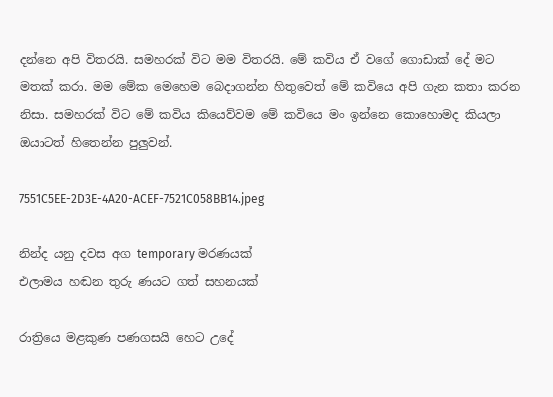දන්නෙ අපි විතරයි. සමහරක් විට මම විතරයි. මේ කවිය ඒ වගේ ගොඩාක් දේ මට මතක් කරා. මම මේක මෙහෙම බෙදාගන්න හිතුවෙත් මේ කවියෙ අපි ගැන කතා කරන නිසා. සමහරක් විට මේ කවිය කියෙව්වම මේ කවියෙ මං ඉන්නෙ කොහොමද කියලා ඔයාටත් හිතෙන්න පුලුවන්.

7551C5EE-2D3E-4A20-ACEF-7521C058BB14.jpeg

නින්ද යනු දවස අග temporary මරණයක්
එලාමය හඬන තුරු ණයට ගත් සහනයක්

රාත්‍රියෙ මළකුණ පණගසයි හෙට උදේ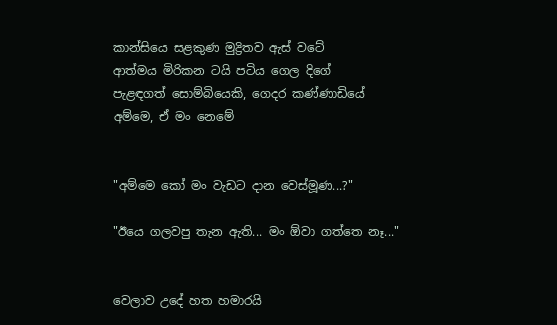කාන්සියෙ සළකුණ මුද්‍රිතව ඇස් වටේ
ආත්මය මිරිකන ටයි පටිය ගෙල දිගේ
පැළඳගත් සොම්බියෙකි, ගෙදර කණ්ණාඩියේ
අම්මෙ, ඒ මං නෙමේ


"අම්මෙ කෝ මං වැඩට දාන වෙස්මූණ...?"

"ඊයෙ ගලවපු තැන ඇති... මං ඕවා ගත්තෙ නෑ..."


වෙලාව උදේ හත හමාරයි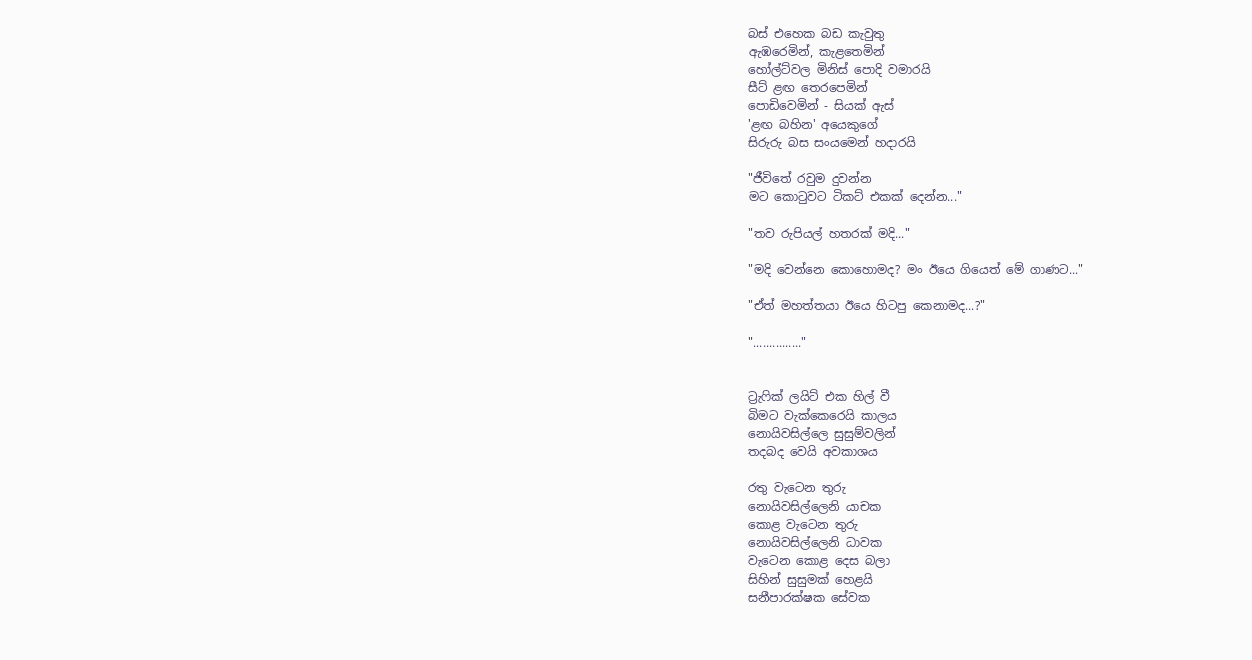බස් එහෙක බඩ කැවුතු
ඇඹරෙමින්, කැළතෙමින්
හෝල්ට්වල මිනිස් පොදි වමාරයි
සීට් ළඟ තෙරපෙමින්
පොඩිවෙමින් - සියක් ඇස්
'ළඟ බහින' අයෙකුගේ
සිරුරු බස සංයමෙන් හදාරයි

"ජීවිතේ රවුම දුවන්න
මට කොටුවට ටිකට් එකක් දෙන්න..."

"තව රුපියල් හතරක් මදි..."

"මදි වෙන්නෙ කොහොමද? මං ඊයෙ ගියෙත් මේ ගාණට..."

"ඒත් මහත්තයා ඊයෙ හිටපු කෙනාමද...?"

"..............."


ට්‍රැෆික් ලයිට් එක හිල් වී
බිමට වැක්කෙරෙයි කාලය
නොයිවසිල්ලෙ සුසුම්වලින්
තදබද වෙයි අවකාශය

රතු වැටෙන තුරු
නොයිවසිල්ලෙනි යාචක
කොළ වැටෙන තුරු
නොයිවසිල්ලෙනි ධාවක
වැටෙන කොළ දෙස බලා
සිහින් සුසුමක් හෙළයි
සනීපාරක්ෂක සේවක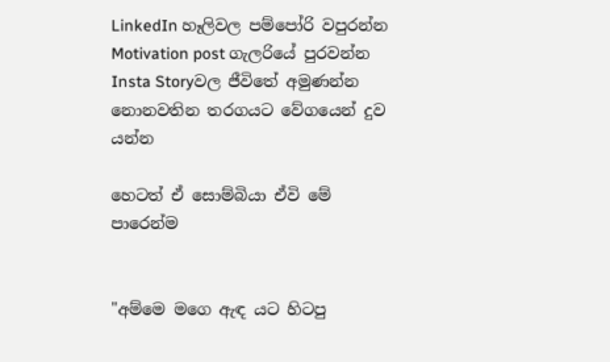LinkedIn හෑලිවල පම්පෝරි වපුරන්න
Motivation post ගැලරියේ පුරවන්න
Insta Storyවල ජීවිතේ අමුණන්න
නොනවතින තරගයට වේගයෙන් දුව යන්න

හෙටත් ඒ සොම්බියා ඒවි මේ පාරෙන්ම


"අම්මෙ මගෙ ඇඳ යට හිටපු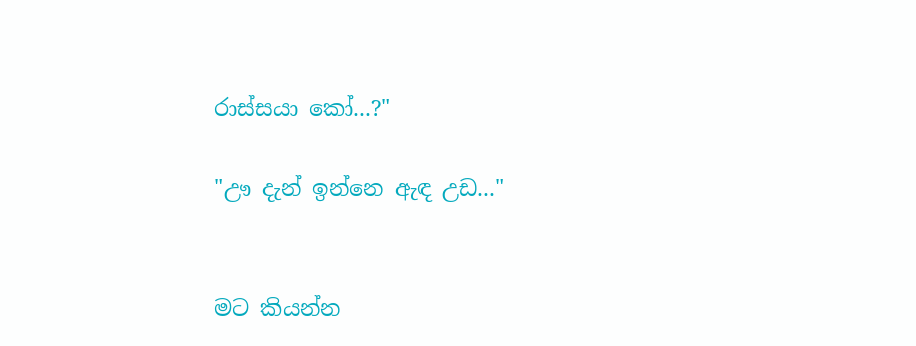රාස්සයා කෝ...?"

"ඌ දැන් ඉන්නෙ ඇඳ උඩ..."


මට කියන්න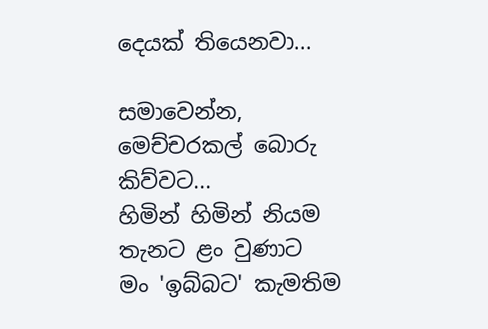දෙයක් තියෙනවා...

සමාවෙන්න,
මෙච්චරකල් බොරු කිව්වට...
හිමින් හිමින් නියම තැනට ළං වුණාට
මං 'ඉබ්බට' කැමතිම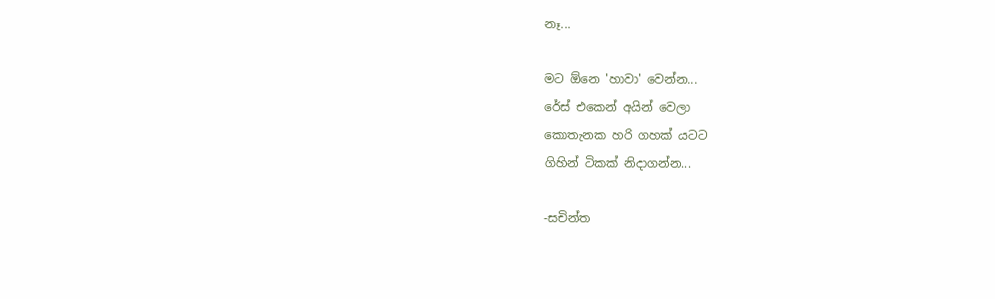නෑ...

මට ඕනෙ 'හාවා' වෙන්න...
රේස් එකෙන් අයින් වෙලා
කොතැනක හරි ගහක් යටට
ගිහින් ටිකක් නිදාගන්න...

-සචින්ත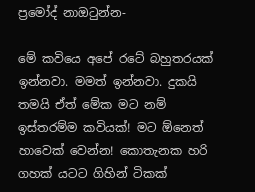ප්‍රමෝද් නාඔටුන්න-

මේ කවියෙ අපේ රටේ බහුතරයක් ඉන්නවා. මමත් ඉන්නවා. දුකයි තමයි ඒත් මේක මට නම් ඉස්තරම්ම කවියක්! මට ඕනෙත් හාවෙක් වෙන්න! කොතැනක හරි ගහක් යටට ගිහින් ටිකක්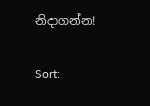නිදාගන්න!

Sort: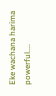Eke wachana harima powerful....